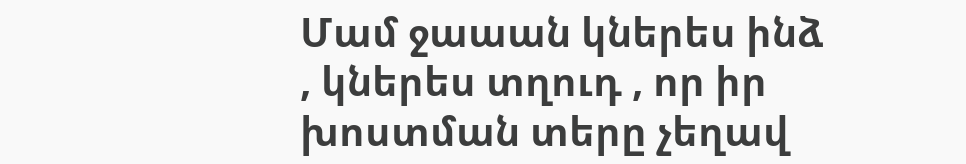Մամ ջաաան կներես ինձ , կներես տղուդ , որ իր խոստման տերը չեղավ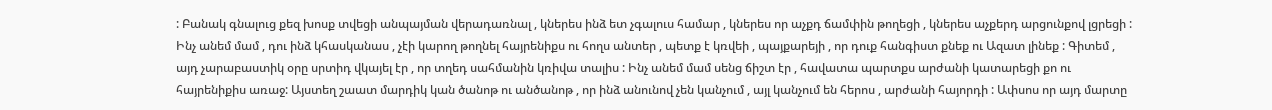: Բանակ գնալուց քեզ խոսք տվեցի անպայման վերադառնալ , կներես ինձ ետ չգալուս համար , կներես որ աչքդ ճամփին թողեցի , կներես աչքերդ արցունքով լցրեցի : Ինչ անեմ մամ , դու ինձ կհասկանաս , չէի կարող թողնել հայրենիքս ու հողս անտեր , պետք է կռվեի , պայքարեյի , որ դուք հանգիստ քնեք ու Ազատ լինեք : Գիտեմ , այդ չարաբաստիկ օրը սրտիդ վկայել էր , որ տղեդ սահմանին կռիվա տալիս : Ինչ անեմ մամ սենց ճիշտ էր , հավատա պարտքս արժանի կատարեցի քո ու հայրենիքիս առաջ: Այստեղ շաատ մարդիկ կան ծանոթ ու անծանոթ , որ ինձ անունով չեն կանչում , այլ կանչում են հերոս , արժանի հայորդի : Ափսոս որ այդ մարտը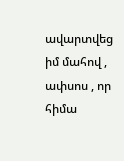ավարտվեց իմ մահով , ափսոս , որ հիմա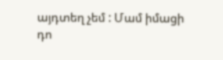այդտեղ չեմ : Մամ իմացի դո